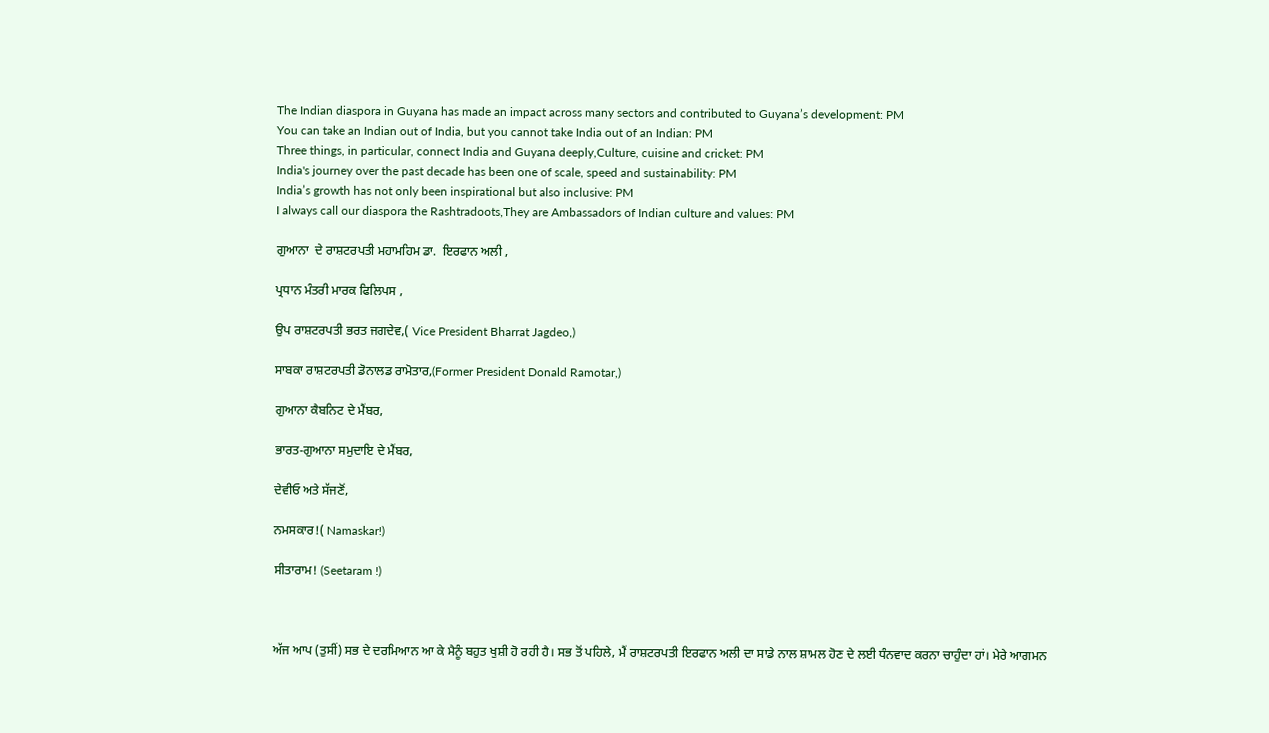The Indian diaspora in Guyana has made an impact across many sectors and contributed to Guyana’s development: PM
You can take an Indian out of India, but you cannot take India out of an Indian: PM
Three things, in particular, connect India and Guyana deeply,Culture, cuisine and cricket: PM
India's journey over the past decade has been one of scale, speed and sustainability: PM
India’s growth has not only been inspirational but also inclusive: PM
I always call our diaspora the Rashtradoots,They are Ambassadors of Indian culture and values: PM

ਗੁਆਨਾ  ਦੇ ਰਾਸ਼ਟਰਪਤੀ ਮਹਾਮਹਿਮ ਡਾ.  ਇਰਫਾਨ ਅਲੀ ,

ਪ੍ਰਧਾਨ ਮੰਤਰੀ ਮਾਰਕ ਫਿਲਿਪਸ ,

ਉਪ ਰਾਸ਼ਟਰਪਤੀ ਭਰਤ ਜਗਦੇਵ,( Vice President Bharrat Jagdeo,)

ਸਾਬਕਾ ਰਾਸ਼ਟਰਪਤੀ ਡੋਨਾਲਡ ਰਾਮੋਤਾਰ,(Former President Donald Ramotar,)

ਗੁਆਨਾ ਕੈਬਨਿਟ ਦੇ ਮੈਂਬਰ,

ਭਾਰਤ-ਗੁਆਨਾ ਸਮੁਦਾਇ ਦੇ ਮੈਂਬਰ,

ਦੇਵੀਓ ਅਤੇ ਸੱਜਣੋਂ,

ਨਮਸਕਾਰ!( Namaskar!)

ਸੀਤਾਰਾਮ! (Seetaram !)



ਅੱਜ ਆਪ (ਤੁਸੀਂ) ਸਭ ਦੇ ਦਰਮਿਆਨ ਆ ਕੇ ਮੈਨੂੰ ਬਹੁਤ ਖੁਸ਼ੀ ਹੋ ਰਹੀ ਹੈ। ਸਭ ਤੋਂ ਪਹਿਲੇ, ਮੈਂ ਰਾਸ਼ਟਰਪਤੀ ਇਰਫਾਨ ਅਲੀ ਦਾ ਸਾਡੇ ਨਾਲ ਸ਼ਾਮਲ ਹੋਣ ਦੇ ਲਈ ਧੰਨਵਾਦ ਕਰਨਾ ਚਾਹੁੰਦਾ ਹਾਂ। ਮੇਰੇ ਆਗਮਨ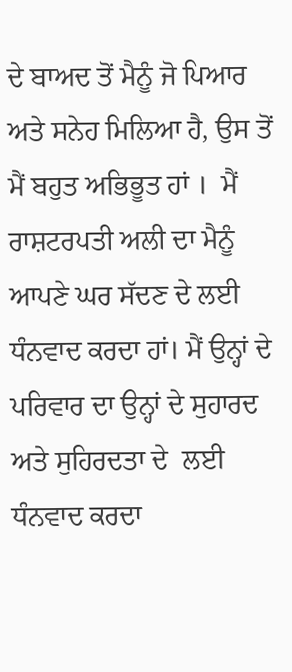ਦੇ ਬਾਅਦ ਤੋਂ ਮੈਨੂੰ ਜੋ ਪਿਆਰ ਅਤੇ ਸਨੇਹ ਮਿਲਿਆ ਹੈ, ਉਸ ਤੋਂ ਮੈਂ ਬਹੁਤ ਅਭਿਭੂਤ ਹਾਂ ।  ਮੈਂ ਰਾਸ਼ਟਰਪਤੀ ਅਲੀ ਦਾ ਮੈਨੂੰ ਆਪਣੇ ਘਰ ਸੱਦਣ ਦੇ ਲਈ ਧੰਨਵਾਦ ਕਰਦਾ ਹਾਂ। ਮੈਂ ਉਨ੍ਹਾਂ ਦੇ ਪਰਿਵਾਰ ਦਾ ਉਨ੍ਹਾਂ ਦੇ ਸੁਹਾਰਦ ਅਤੇ ਸੁਹਿਰਦਤਾ ਦੇ  ਲਈ ਧੰਨਵਾਦ ਕਰਦਾ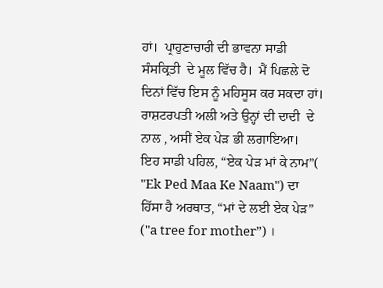ਹਾਂ।  ਪ੍ਰਾਹੁਣਾਚਾਰੀ ਦੀ ਭਾਵਨਾ ਸਾਡੀ ਸੰਸਕ੍ਰਿਤੀ  ਦੇ ਮੂਲ ਵਿੱਚ ਹੈ।  ਮੈਂ ਪਿਛਲੇ ਦੋ ਦਿਨਾਂ ਵਿੱਚ ਇਸ ਨੂੰ ਮਹਿਸੂਸ ਕਰ ਸਕਦਾ ਹਾਂ। ਰਾਸ਼ਟਰਪਤੀ ਅਲੀ ਅਤੇ ਉਨ੍ਹਾਂ ਦੀ ਦਾਦੀ  ਦੇ ਨਾਲ , ਅਸੀਂ ਏਕ ਪੇੜ ਭੀ ਲਗਾਇਆ।  ਇਹ ਸਾਡੀ ਪਹਿਲ, “ਏਕ ਪੇੜ ਮਾਂ ਕੇ ਨਾਮ”( "Ek Ped Maa Ke Naam") ਦਾ ਹਿੱਸਾ ਹੈ ਅਰਥਾਤ, “ਮਾਂ ਦੇ ਲਈ ਏਕ ਪੇੜ” ("a tree for mother”) ।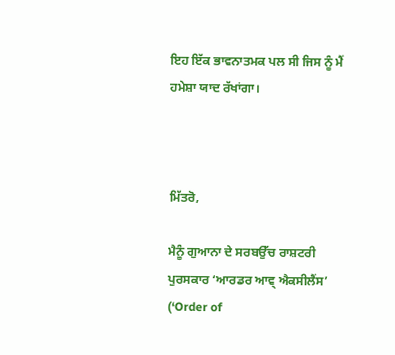ਇਹ ਇੱਕ ਭਾਵਨਾਤਮਕ ਪਲ ਸੀ ਜਿਸ ਨੂੰ ਮੈਂ ਹਮੇਸ਼ਾ ਯਾਦ ਰੱਖਾਂਗਾ।



ਮਿੱਤਰੋ,

ਮੈਨੂੰ ਗੁਆਨਾ ਦੇ ਸਰਬਉੱਚ ਰਾਸ਼ਟਰੀ ਪੁਰਸਕਾਰ ‘ਆਰਡਰ ਆਵ੍ ਐਕਸੀਲੈਂਸ’ (‘Order of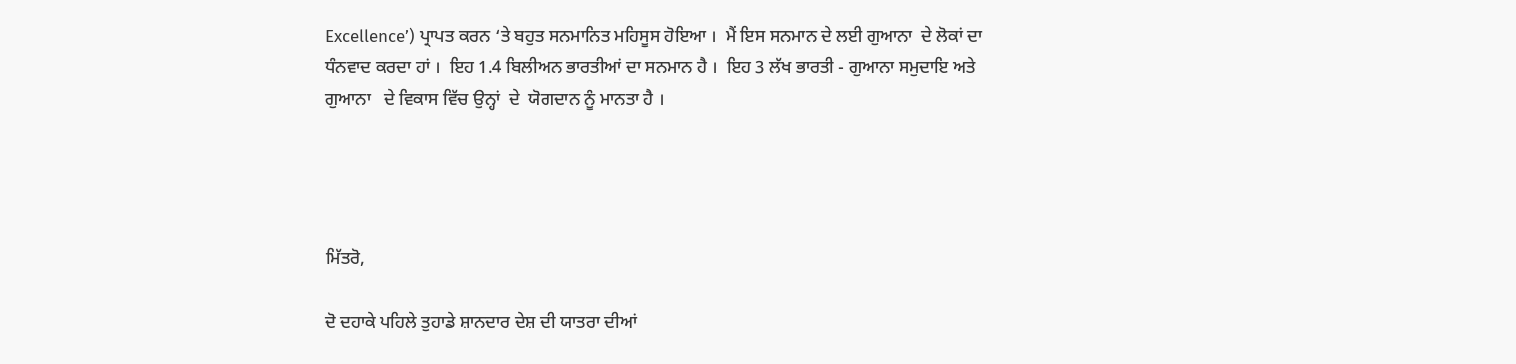Excellence’) ਪ੍ਰਾਪਤ ਕਰਨ ‘ਤੇ ਬਹੁਤ ਸਨਮਾਨਿਤ ਮਹਿਸੂਸ ਹੋਇਆ ।  ਮੈਂ ਇਸ ਸਨਮਾਨ‍ ਦੇ ਲਈ ਗੁਆਨਾ  ਦੇ ਲੋਕਾਂ ਦਾ ਧੰਨਵਾਦ ਕਰਦਾ ਹਾਂ ।  ਇਹ 1.4 ਬਿਲੀਅਨ ਭਾਰਤੀਆਂ ਦਾ ਸਨਮਾਨ ਹੈ ।  ਇਹ 3 ਲੱਖ ਭਾਰਤੀ - ਗੁਆਨਾ ਸਮੁਦਾਇ ਅਤੇ ਗੁਆਨਾ   ਦੇ ਵਿਕਾਸ ਵਿੱਚ ਉਨ੍ਹਾਂ  ਦੇ  ਯੋਗਦਾਨ ਨੂੰ ਮਾਨਤਾ ਹੈ ।




ਮਿੱਤਰੋ,

ਦੋ ਦਹਾਕੇ ਪਹਿਲੇ ਤੁਹਾਡੇ ਸ਼ਾਨਦਾਰ ਦੇਸ਼ ਦੀ ਯਾਤਰਾ ਦੀਆਂ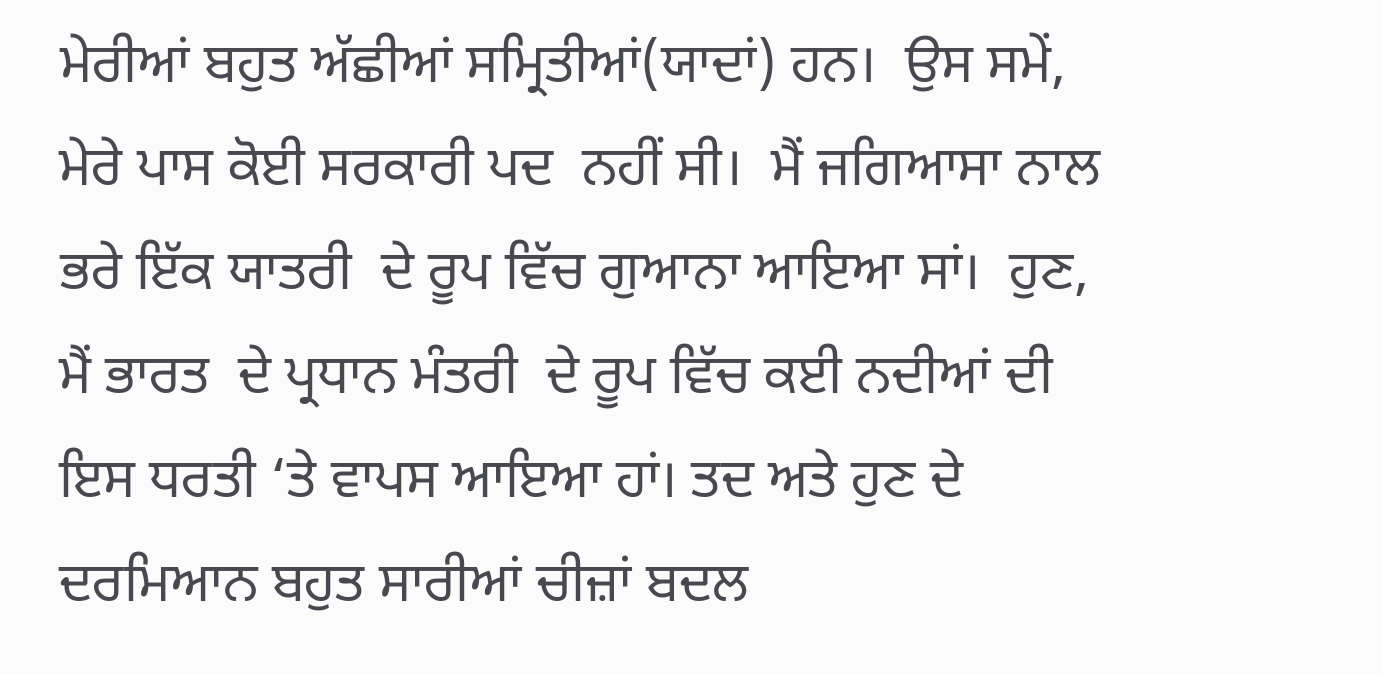ਮੇਰੀਆਂ ਬਹੁਤ ਅੱਛੀਆਂ ਸਮ੍ਰਿਤੀਆਂ(ਯਾਦਾਂ) ਹਨ।  ਉਸ ਸਮੇਂ,  ਮੇਰੇ ਪਾਸ ਕੋਈ ਸਰਕਾਰੀ ਪਦ  ਨਹੀਂ ਸੀ।  ਮੈਂ ਜਗਿਆਸਾ ਨਾਲ ਭਰੇ ਇੱਕ ਯਾਤਰੀ  ਦੇ ਰੂਪ ਵਿੱਚ ਗੁਆਨਾ ਆਇਆ ਸਾਂ।  ਹੁਣ, ਮੈਂ ਭਾਰਤ  ਦੇ ਪ੍ਰਧਾਨ ਮੰਤਰੀ  ਦੇ ਰੂਪ ਵਿੱਚ ਕਈ ਨਦੀਆਂ ਦੀ ਇਸ ਧਰਤੀ ‘ਤੇ ਵਾਪਸ ਆਇਆ ਹਾਂ। ਤਦ ਅਤੇ ਹੁਣ ਦੇ  ਦਰਮਿਆਨ ਬਹੁਤ ਸਾਰੀਆਂ ਚੀਜ਼ਾਂ ਬਦਲ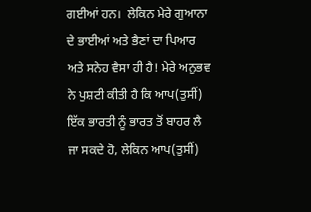ਗਈਆਂ ਹਨ।  ਲੇਕਿਨ ਮੇਰੇ ਗੁਆਨਾ  ਦੇ ਭਾਈਆਂ ਅਤੇ ਭੈਣਾਂ ਦਾ ਪਿਆਰ ਅਤੇ ਸਨੇਹ ਵੈਸਾ ਹੀ ਹੈ! ਮੇਰੇ ਅਨੁਭਵ ਨੇ ਪੁਸ਼ਟੀ ਕੀਤੀ ਹੈ ਕਿ ਆਪ(ਤੁਸੀਂ) ਇੱਕ ਭਾਰਤੀ ਨੂੰ ਭਾਰਤ ਤੋਂ ਬਾਹਰ ਲੈ ਜਾ ਸਕਦੇ ਹੋ, ਲੇਕਿਨ ਆਪ(ਤੁਸੀਂ)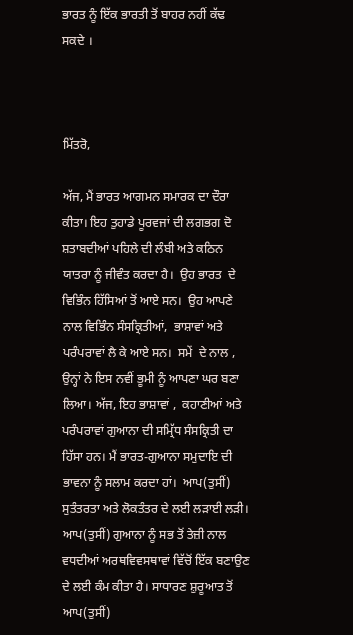ਭਾਰਤ ਨੂੰ ਇੱਕ ਭਾਰਤੀ ਤੋਂ ਬਾਹਰ ਨਹੀਂ ਕੱਢ ਸਕਦੇ ।



ਮਿੱਤਰੋ,

ਅੱਜ, ਮੈਂ ਭਾਰਤ ਆਗਮਨ ਸਮਾਰਕ ਦਾ ਦੌਰਾ ਕੀਤਾ। ਇਹ ਤੁਹਾਡੇ ਪੂਰਵਜਾਂ ਦੀ ਲਗਭਗ ਦੋ ਸ਼ਤਾਬਦੀਆਂ ਪਹਿਲੇ ਦੀ ਲੰਬੀ ਅਤੇ ਕਠਿਨ ਯਾਤਰਾ ਨੂੰ ਜੀਵੰਤ ਕਰਦਾ ਹੈ।  ਉਹ ਭਾਰਤ  ਦੇ ਵਿਭਿੰਨ ਹਿੱਸਿਆਂ ਤੋਂ ਆਏ ਸਨ।  ਉਹ ਆਪਣੇ ਨਾਲ ਵਿਭਿੰਨ ਸੰਸਕ੍ਰਿਤੀਆਂ,  ਭਾਸ਼ਾਵਾਂ ਅਤੇ ਪਰੰਪਰਾਵਾਂ ਲੈ ਕੇ ਆਏ ਸਨ।  ਸਮੇਂ  ਦੇ ਨਾਲ ,  ਉਨ੍ਹਾਂ ਨੇ ਇਸ ਨਵੀਂ ਭੂਮੀ ਨੂੰ ਆਪਣਾ ਘਰ ਬਣਾ ਲਿਆ। ਅੱਜ, ਇਹ ਭਾਸ਼ਾਵਾਂ ,  ਕਹਾਣੀਆਂ ਅਤੇ ਪਰੰਪਰਾਵਾਂ ਗੁਆਨਾ ਦੀ ਸਮ੍ਰਿੱਧ ਸੰਸਕ੍ਰਿਤੀ ਦਾ ਹਿੱਸਾ ਹਨ। ਮੈਂ ਭਾਰਤ-ਗੁਆਨਾ ਸਮੁਦਾਇ ਦੀ ਭਾਵਨਾ ਨੂੰ ਸਲਾਮ ਕਰਦਾ ਹਾਂ।  ਆਪ(ਤੁਸੀਂ) ਸੁਤੰਤਰਤਾ ਅਤੇ ਲੋਕਤੰਤਰ ਦੇ ਲਈ ਲੜਾਈ ਲੜੀ। ਆਪ(ਤੁਸੀਂ) ਗੁਆਨਾ ਨੂੰ ਸਭ ਤੋਂ ਤੇਜ਼ੀ ਨਾਲ ਵਧਦੀਆਂ ਅਰਥਵਿਵਸਥਾਵਾਂ ਵਿੱਚੋਂ ਇੱਕ ਬਣਾਉਣ ਦੇ ਲਈ ਕੰਮ ਕੀਤਾ ਹੈ। ਸਾਧਾਰਣ ਸ਼ੁਰੂਆਤ ਤੋਂ ਆਪ(ਤੁਸੀਂ)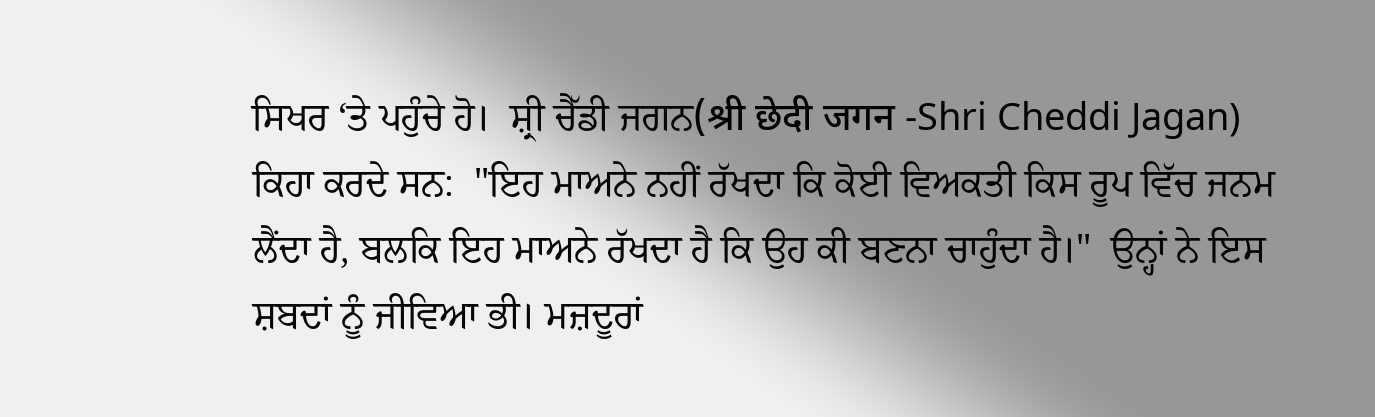ਸਿਖਰ ‘ਤੇ ਪਹੁੰਚੇ ਹੋ।  ਸ਼੍ਰੀ ਚੈੱਡੀ ਜਗਨ(श्री छेदी जगन -Shri Cheddi Jagan) ਕਿਹਾ ਕਰਦੇ ਸਨ:  "ਇਹ ਮਾਅਨੇ ਨਹੀਂ ਰੱਖਦਾ ਕਿ ਕੋਈ ਵਿਅਕਤੀ ਕਿਸ ਰੂਪ ਵਿੱਚ ਜਨਮ ਲੈਂਦਾ ਹੈ, ਬਲਕਿ ਇਹ ਮਾਅਨੇ ਰੱਖਦਾ ਹੈ ਕਿ ਉਹ ਕੀ ਬਣਨਾ ਚਾਹੁੰਦਾ ਹੈ।"  ਉਨ੍ਹਾਂ ਨੇ ਇਸ ਸ਼ਬਦਾਂ ਨੂੰ ਜੀਵਿਆ ਭੀ। ਮਜ਼ਦੂਰਾਂ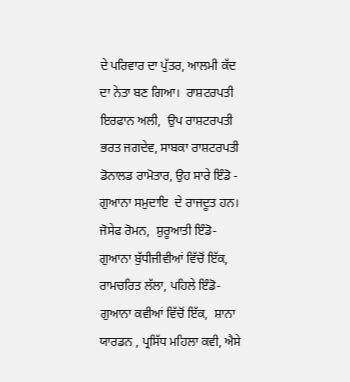ਦੇ ਪਰਿਵਾਰ ਦਾ ਪੁੱਤਰ, ਆਲਮੀ ਕੱਦ ਦਾ ਨੇਤਾ ਬਣ ਗਿਆ।  ਰਾਸ਼ਟਰਪਤੀ ਇਰਫਾਨ ਅਲੀ,  ਉਪ ਰਾਸ਼ਟਰਪਤੀ ਭਰਤ ਜਗਦੇਵ, ਸਾਬਕਾ ਰਾਸ਼ਟਰਪਤੀ ਡੋਨਾਲਡ ਰਾਮੋਤਾਰ, ਉਹ ਸਾਰੇ ਇੰਡੋ - ਗੁਆਨਾ ਸਮੁਦਾਇ  ਦੇ ਰਾਜਦੂਤ ਹਨ।  ਜੋਸੇਫ ਰੋਮਨ,  ਸ਼ੁਰੂਆਤੀ ਇੰਡੋ- ਗੁਆਨਾ ਬੁੱਧੀਜੀਵੀਆਂ ਵਿੱਚੋਂ ਇੱਕ, ਰਾਮਚਰਿਤ ਲੱਲਾ, ਪਹਿਲੇ ਇੰਡੋ- ਗੁਆਨਾ ਕਵੀਆਂ ਵਿੱਚੋਂ ਇੱਕ,  ਸ਼ਾਨਾ ਯਾਰਡਨ , ਪ੍ਰਸਿੱਧ ਮਹਿਲਾ ਕਵੀ, ਐਸੇ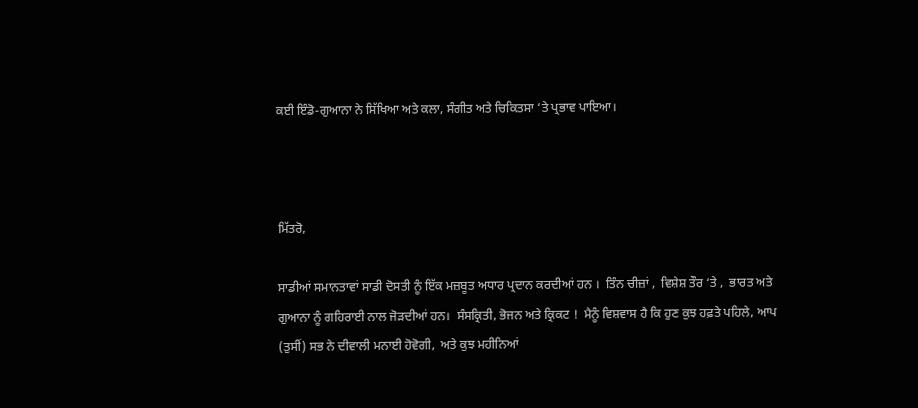ਕਈ ਇੰਡੋ-ਗੁਆਨਾ ਨੇ ਸਿੱਖਿਆ ਅਤੇ ਕਲਾ, ਸੰਗੀਤ ਅਤੇ ਚਿਕਿਤਸਾ ‘ਤੇ ਪ੍ਰਭਾਵ ਪਾਇਆ।



ਮਿੱਤਰੋ,

ਸਾਡੀਆਂ ਸਮਾਨਤਾਵਾਂ ਸਾਡੀ ਦੋਸਤੀ ਨੂੰ ਇੱਕ ਮਜ਼ਬੂਤ ਅਧਾਰ ਪ੍ਰਦਾਨ ਕਰਦੀਆਂ ਹਨ ।  ਤਿੰਨ ਚੀਜ਼ਾਂ ,  ਵਿਸ਼ੇਸ਼ ਤੌਰ ‘ਤੇ ,  ਭਾਰਤ ਅਤੇ ਗੁਆਨਾ ਨੂੰ ਗਹਿਰਾਈ ਨਾਲ ਜੋੜਦੀਆਂ ਹਨ।  ਸੰਸਕ੍ਰਿਤੀ, ਭੋਜਨ ਅਤੇ ਕ੍ਰਿਕਟ !  ਮੈਨੂੰ ਵਿਸ਼ਵਾਸ ਹੈ ਕਿ ਹੁਣ ਕੁਝ ਹਫ਼ਤੇ ਪਹਿਲੇ, ਆਪ (ਤੁਸੀਂ) ਸਭ ਨੇ ਦੀਵਾਲੀ ਮਨਾਈ ਹੋਵੋਗੀ,  ਅਤੇ ਕੁਝ ਮਹੀਨਿਆਂ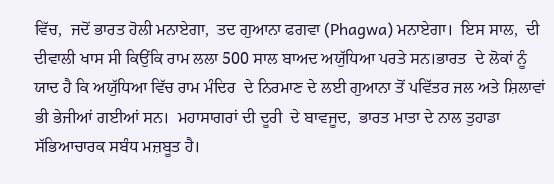ਵਿੱਚ,  ਜਦੋਂ ਭਾਰਤ ਹੋਲੀ ਮਨਾਏਗਾ,  ਤਦ ਗੁਆਨਾ ਫਗਵਾ (Phagwa) ਮਨਾਏਗਾ।  ਇਸ ਸਾਲ,  ਦੀ ਦੀਵਾਲੀ ਖਾਸ ਸੀ ਕਿਉਂਕਿ ਰਾਮ ਲਲਾ 500 ਸਾਲ ਬਾਅਦ ਅਯੁੱਧਿਆ ਪਰਤੇ ਸਨ।ਭਾਰਤ  ਦੇ ਲੋਕਾਂ ਨੂੰ ਯਾਦ ਹੈ ਕਿ ਅਯੁੱਧਿਆ ਵਿੱਚ ਰਾਮ ਮੰਦਿਰ  ਦੇ ਨਿਰਮਾਣ ਦੇ ਲਈ ਗੁਆਨਾ ਤੋਂ ਪਵਿੱਤਰ ਜਲ ਅਤੇ ਸ਼ਿਲਾਵਾਂ ਭੀ ਭੇਜੀਆਂ ਗਈਆਂ ਸਨ।  ਮਹਾਸਾਗਰਾਂ ਦੀ ਦੂਰੀ  ਦੇ ਬਾਵਜੂਦ,  ਭਾਰਤ ਮਾਤਾ ਦੇ ਨਾਲ ਤੁਹਾਡਾ ਸੱਭਿਆਚਾਰਕ ਸਬੰਧ ਮਜ਼ਬੂਤ ਹੈ।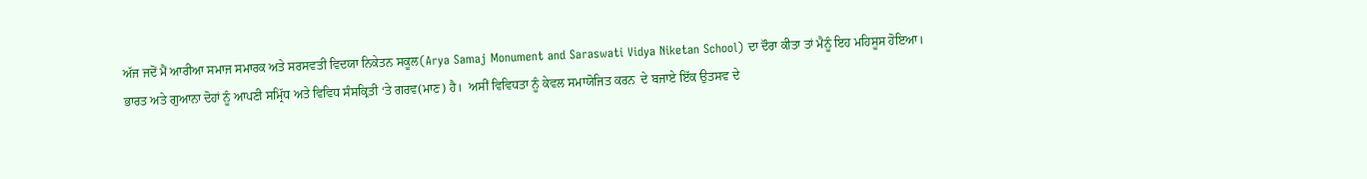ਅੱਜ ਜਦੋਂ ਮੈਂ ਆਰੀਆ ਸਮਾਜ ਸਮਾਰਕ ਅਤੇ ਸਰਸਵਤੀ ਵਿਦਯਾ ਨਿਕੇਤਨ ਸਕੂਲ(Arya Samaj Monument and Saraswati Vidya Niketan School) ਦਾ ਦੌਰਾ ਕੀਤਾ ਤਾਂ ਮੈਨੂੰ ਇਹ ਮਹਿਸੂਸ ਹੋਇਆ। ਭਾਰਤ ਅਤੇ ਗੁਆਨਾ ਦੋਹਾਂ ਨੂੰ ਆਪਣੀ ਸਮ੍ਰਿੱਧ ਅਤੇ ਵਿਵਿਧ ਸੰਸਕ੍ਰਿਤੀ ‘ਤੇ ਗਰਵ(ਮਾਣ) ਹੈ।  ਅਸੀਂ ਵਿਵਿਧਤਾ ਨੂੰ ਕੇਵਲ ਸਮਾਯੋਜਿਤ ਕਰਨ  ਦੇ ਬਜਾਏ ਇੱਕ ਉਤ‍ਸਵ ਦੇ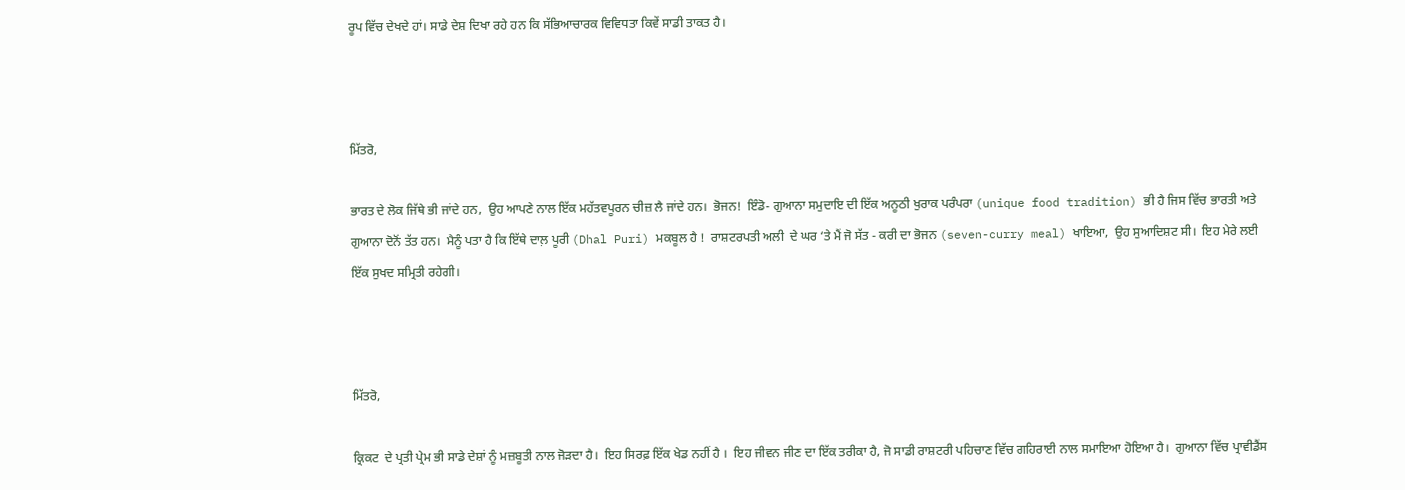ਰੂਪ ਵਿੱਚ ਦੇਖਦੇ ਹਾਂ। ਸਾਡੇ ਦੇਸ਼ ਦਿਖਾ ਰਹੇ ਹਨ ਕਿ ਸੱਭਿਆਚਾਰਕ ਵਿਵਿਧਤਾ ਕਿਵੇਂ ਸਾਡੀ ਤਾਕਤ ਹੈ।



ਮਿੱਤਰੋ,

ਭਾਰਤ ਦੇ ਲੋਕ ਜਿੱਥੇ ਭੀ ਜਾਂਦੇ ਹਨ,  ਉਹ ਆਪਣੇ ਨਾਲ ਇੱਕ ਮਹੱਤਵਪੂਰਨ ਚੀਜ਼ ਲੈ ਜਾਂਦੇ ਹਨ।  ਭੋਜਨ!  ਇੰਡੋ- ਗੁਆਨਾ ਸਮੁਦਾਇ ਦੀ ਇੱਕ ਅਨੂਠੀ ਖੁਰਾਕ ਪਰੰਪਰਾ (unique food tradition) ਭੀ ਹੈ ਜਿਸ ਵਿੱਚ ਭਾਰਤੀ ਅਤੇ ਗੁਆਨਾ ਦੋਨੋਂ ਤੱਤ ਹਨ।  ਮੈਨੂੰ ਪਤਾ ਹੈ ਕਿ ਇੱਥੇ ਦਾਲ਼ ਪੂਰੀ (Dhal Puri) ਮਕਬੂਲ ਹੈ !  ਰਾਸ਼ਟਰਪਤੀ ਅਲੀ  ਦੇ ਘਰ ‘ਤੇ ਮੈਂ ਜੋ ਸੱਤ - ਕਰੀ ਦਾ ਭੋਜਨ (seven-curry meal) ਖਾਇਆ,  ਉਹ ਸੁਆਦਿਸ਼ਟ ਸੀ।  ਇਹ ਮੇਰੇ ਲਈ ਇੱਕ ਸੁਖਦ ਸਮ੍ਰਿਤੀ ਰਹੇਗੀ।



ਮਿੱਤਰੋ,

ਕ੍ਰਿਕਟ  ਦੇ ਪ੍ਰਤੀ ਪ੍ਰੇਮ ਭੀ ਸਾਡੇ ਦੇਸ਼ਾਂ ਨੂੰ ਮਜ਼ਬੂਤੀ ਨਾਲ ਜੋੜਦਾ ਹੈ।  ਇਹ ਸਿਰਫ਼ ਇੱਕ ਖੇਡ ਨਹੀਂ ਹੈ ।  ਇਹ ਜੀਵਨ ਜੀਣ ਦਾ ਇੱਕ ਤਰੀਕਾ ਹੈ, ਜੋ ਸਾਡੀ ਰਾਸ਼ਟਰੀ ਪਹਿਚਾਣ ਵਿੱਚ ਗਹਿਰਾਈ ਨਾਲ ਸਮਾਇਆ ਹੋਇਆ ਹੈ।  ਗੁਆਨਾ ਵਿੱਚ ਪ੍ਰਾਵੀਡੈਂਸ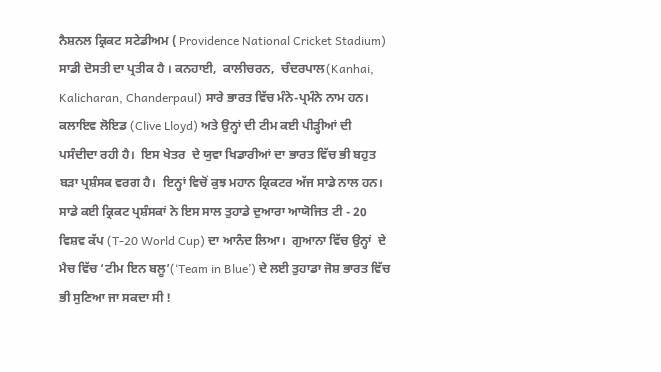ਨੈਸ਼ਨਲ ਕ੍ਰਿਕਟ ਸਟੇਡੀਅਮ ( Providence National Cricket Stadium) ਸਾਡੀ ਦੋਸਤੀ ਦਾ ਪ੍ਰਤੀਕ ਹੈ । ਕਨਹਾਈ,  ਕਾਲੀਚਰਨ,  ਚੰਦਰਪਾਲ(Kanhai, Kalicharan, Chanderpaul) ਸਾਰੇ ਭਾਰਤ ਵਿੱਚ ਮੰਨੇ-ਪ੍ਰਮੰਨੇ ਨਾਮ ਹਨ। ਕਲਾਇਵ ਲੋਇਡ (Clive Lloyd) ਅਤੇ ਉਨ੍ਹਾਂ ਦੀ ਟੀਮ ਕਈ ਪੀੜ੍ਹੀਆਂ ਦੀ ਪਸੰਦੀਦਾ ਰਹੀ ਹੈ।  ਇਸ ਖੇਤਰ  ਦੇ ਯੁਵਾ ਖਿਡਾਰੀਆਂ ਦਾ ਭਾਰਤ ਵਿੱਚ ਭੀ ਬਹੁਤ ਬੜਾ ਪ੍ਰਸ਼ੰਸਕ ਵਰਗ ਹੈ।  ਇਨ੍ਹਾਂ ਵਿਚੋਂ ਕੁਝ ਮਹਾਨ ਕ੍ਰਿਕਟਰ ਅੱਜ ਸਾਡੇ ਨਾਲ ਹਨ।  ਸਾਡੇ ਕਈ ਕ੍ਰਿਕਟ ਪ੍ਰਸ਼ੰਸਕਾਂ ਨੇ ਇਸ ਸਾਲ ਤੁਹਾਡੇ ਦੁਆਰਾ ਆਯੋਜਿਤ ਟੀ - 20 ਵਿਸ਼ਵ ਕੱਪ (T-20 World Cup) ਦਾ ਆਨੰਦ ਲਿਆ।  ਗੁਆਨਾ ਵਿੱਚ ਉਨ੍ਹਾਂ  ਦੇ  ਮੈਚ ਵਿੱਚ ‘ਟੀਮ ਇਨ ਬਲੂ’(‘Team in Blue’) ਦੇ ਲਈ ਤੁਹਾਡਾ ਜੋਸ਼ ਭਾਰਤ ਵਿੱਚ ਭੀ ਸੁਣਿਆ ਜਾ ਸਕਦਾ ਸੀ !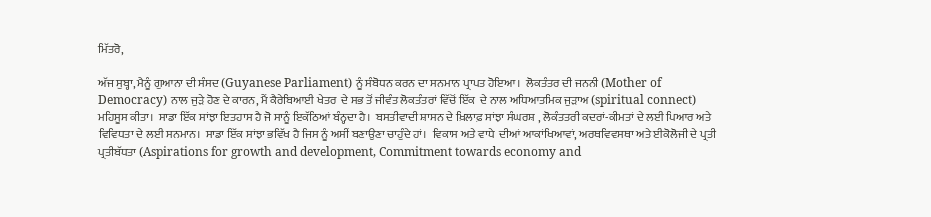ਮਿੱਤਰੋ,

ਅੱਜ ਸੁਬ੍ਹਾ, ਮੈਨੂੰ ਗੁਆਨਾ ਦੀ ਸੰਸਦ (Guyanese Parliament) ਨੂੰ ਸੰਬੋਧਨ ਕਰਨ ਦਾ ਸਨਮਾਨ ਪ੍ਰਾਪ‍ਤ ਹੋਇਆ।  ਲੋਕਤੰਤਰ ਦੀ ਜਨਨੀ (Mother of Democracy) ਨਾਲ ਜੁੜੇ ਹੋਣ ਦੇ ਕਾਰਨ, ਮੈਂ ਕੈਰੇਬਿਆਈ ਖੇਤਰ  ਦੇ ਸਭ ਤੋਂ ਜੀਵੰਤ ਲੋਕਤੰਤਰਾਂ ਵਿੱਚੋਂ ਇੱਕ  ਦੇ ਨਾਲ ਅਧਿਆਤਮਿਕ ਜੁੜਾਅ (spiritual connect) ਮਹਿਸੂਸ ਕੀਤਾ।  ਸਾਡਾ ਇੱਕ ਸਾਂਝਾ ਇਤਹਾਸ ਹੈ ਜੋ ਸਾਨੂੰ ਇਕੱਠਿਆਂ ਬੰਨ੍ਹਦਾ ਹੈ।  ਬਸਤੀਵਾਦੀ ਸ਼ਾਸਨ ਦੇ ਖ਼ਿਲਾਫ਼ ਸਾਂਝਾ ਸੰਘਰਸ਼ , ਲੋਕੰਤਤਰੀ ਕਦਰਾਂ-ਕੀਮਤਾਂ ਦੇ ਲਈ ਪਿਆਰ ਅਤੇ ਵਿਵਿਧਤਾ ਦੇ ਲਈ ਸਨਮਾਨ।  ਸਾਡਾ ਇੱਕ ਸਾਂਝਾ ਭਵਿੱਖ ਹੈ ਜਿਸ ਨੂੰ ਅਸੀਂ ਬਣਾਉਣਾ ਚਾਹੁੰਦੇ ਹਾਂ।  ਵਿਕਾਸ ਅਤੇ ਵਾਧੇ  ਦੀਆਂ ਆਕਾਂਖਿਆਵਾਂ, ਅਰਥਵਿਵਸਥਾ ਅਤੇ ਈਕੋਲੋਜੀ ਦੇ ਪ੍ਰਤੀ ਪ੍ਰਤੀਬੱਧਤਾ (Aspirations for growth and development, Commitment towards economy and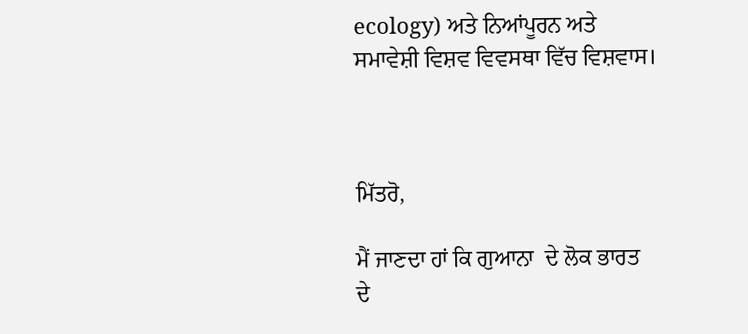ecology) ਅਤੇ ਨਿਆਂਪੂਰਨ ਅਤੇ ਸਮਾਵੇਸ਼ੀ ਵਿਸ਼ਵ ਵਿਵਸਥਾ ਵਿੱਚ ਵਿਸ਼ਵਾਸ।



ਮਿੱਤਰੋ,

ਮੈਂ ਜਾਣਦਾ ਹਾਂ ਕਿ ਗੁਆਨਾ  ਦੇ ਲੋਕ ਭਾਰਤ  ਦੇ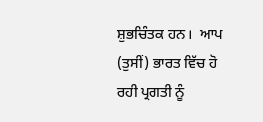ਸ਼ੁਭਚਿੰਤਕ ਹਨ।  ਆਪ (ਤੁਸੀਂ) ਭਾਰਤ ਵਿੱਚ ਹੋ ਰਹੀ ਪ੍ਰਗਤੀ ਨੂੰ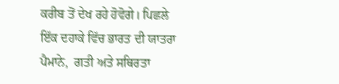ਕਰੀਬ ਤੋਂ ਦੇਖ ਰਹੇ ਹੋਵੋਗੇ। ਪਿਛਲੇ ਇੱਕ ਦਹਾਕੇ ਵਿੱਚ ਭਾਰਤ ਦੀ ਯਾਤਰਾ ਪੈਮਾਨੇ,  ਗਤੀ ਅਤੇ ਸਥਿਰਤਾ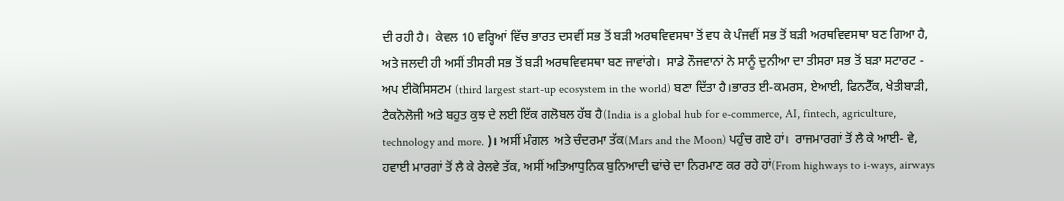ਦੀ ਰਹੀ ਹੈ।  ਕੇਵਲ 10 ਵਰ੍ਹਿਆਂ ਵਿੱਚ ਭਾਰਤ ਦਸਵੀਂ ਸਭ ਤੋਂ ਬੜੀ ਅਰਥਵਿਵਸਥਾ ਤੋਂ ਵਧ ਕੇ ਪੰਜਵੀਂ ਸਭ ਤੋਂ ਬੜੀ ਅਰਥਵਿਵਸਥਾ ਬਣ ਗਿਆ ਹੈ, ਅਤੇ ਜਲਦੀ ਹੀ ਅਸੀਂ ਤੀਸਰੀ ਸਭ ਤੋਂ ਬੜੀ ਅਰਥਵਿਵਸਥਾ ਬਣ ਜਾਵਾਂਗੇ।  ਸਾਡੇ ਨੌਜਵਾਨਾਂ ਨੇ ਸਾਨੂੰ ਦੁਨੀਆ ਦਾ ਤੀਸਰਾ ਸਭ ਤੋਂ ਬੜਾ ਸਟਾਰਟ - ਅਪ ਈਕੋਸਿਸਟਮ (third largest start-up ecosystem in the world) ਬਣਾ ਦਿੱਤਾ ਹੈ।ਭਾਰਤ ਈ-ਕਮਰਸ, ਏਆਈ, ਫਿਨਟੈੱਕ, ਖੇਤੀਬਾੜੀ, ਟੈਕਨੋਲੋਜੀ ਅਤੇ ਬਹੁਤ ਕੁਝ ਦੇ ਲਈ ਇੱਕ ਗਲੋਬਲ ਹੱਬ ਹੈ(India is a global hub for e-commerce, AI, fintech, agriculture, technology and more. )। ਅਸੀਂ ਮੰਗਲ  ਅਤੇ ਚੰਦਰਮਾ ਤੱਕ(Mars and the Moon) ਪਹੁੰਚ ਗਏ ਹਾਂ।  ਰਾਜਮਾਰਗਾਂ ਤੋਂ ਲੈ ਕੇ ਆਈ- ਵੇ,  ਹਵਾਈ ਮਾਰਗਾਂ ਤੋਂ ਲੈ ਕੇ ਰੇਲਵੇ ਤੱਕ, ਅਸੀਂ ਅਤਿਆਧੁਨਿਕ ਬੁਨਿਆਦੀ ਢਾਂਚੇ ਦਾ ਨਿਰਮਾਣ ਕਰ ਰਹੇ ਹਾਂ(From highways to i-ways, airways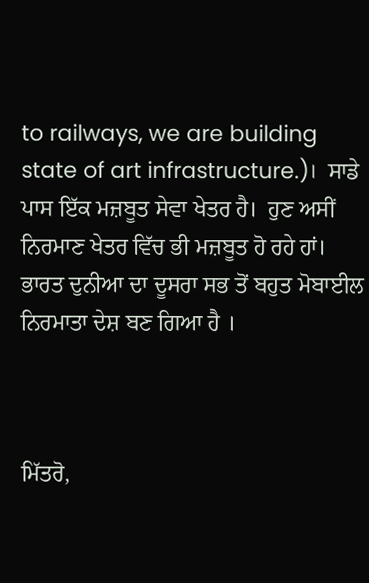to railways, we are building state of art infrastructure.)।  ਸਾਡੇ ਪਾਸ ਇੱਕ ਮਜ਼ਬੂਤ ਸੇਵਾ ਖੇਤਰ ਹੈ।  ਹੁਣ ਅਸੀਂ ਨਿਰਮਾਣ ਖੇਤਰ ਵਿੱਚ ਭੀ ਮਜ਼ਬੂਤ ਹੋ ਰਹੇ ਹਾਂ।  ਭਾਰਤ ਦੁਨੀਆ ਦਾ ਦੂਸਰਾ ਸਭ ਤੋਂ ਬਹੁਤ ਮੋਬਾਈਲ ਨਿਰਮਾਤਾ ਦੇਸ਼ ਬਣ ਗਿਆ ਹੈ ।



ਮਿੱਤਰੋ,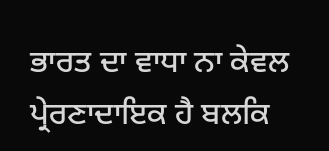ਭਾਰਤ ਦਾ ਵਾਧਾ ਨਾ ਕੇਵਲ ਪ੍ਰੇਰਣਾਦਾਇਕ ਹੈ ਬਲਕਿ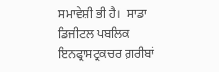ਸਮਾਵੇਸ਼ੀ ਭੀ ਹੈ।  ਸਾਡਾ ਡਿਜੀਟਲ ਪਬਲਿਕ ਇਨਫ੍ਰਾਸਟ੍ਰਕਚਰ ਗ਼ਰੀਬਾਂ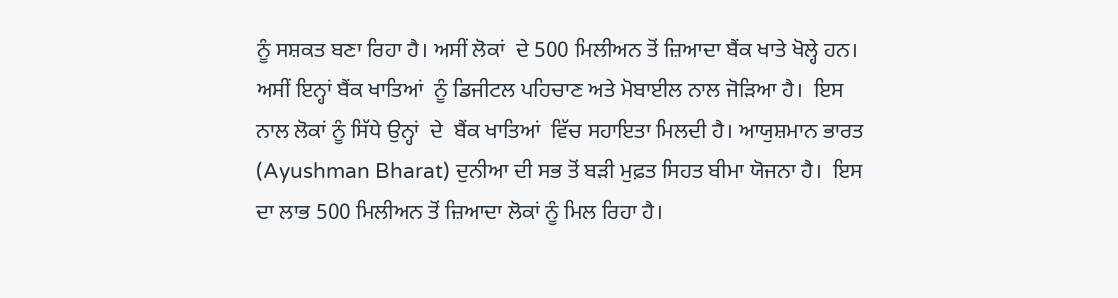ਨੂੰ ਸਸ਼ਕਤ ਬਣਾ ਰਿਹਾ ਹੈ। ਅਸੀਂ ਲੋਕਾਂ  ਦੇ 500 ਮਿਲੀਅਨ ਤੋਂ ਜ਼ਿਆਦਾ ਬੈਂਕ ਖਾਤੇ ਖੋਲ੍ਹੇ ਹਨ। ਅਸੀਂ ਇਨ੍ਹਾਂ ਬੈਂਕ ਖਾਤਿਆਂ  ਨੂੰ ਡਿਜੀਟਲ ਪਹਿਚਾਣ ਅਤੇ ਮੋਬਾਈਲ ਨਾਲ ਜੋੜਿਆ ਹੈ।  ਇਸ ਨਾਲ ਲੋਕਾਂ ਨੂੰ ਸਿੱਧੇ ਉਨ੍ਹਾਂ  ਦੇ  ਬੈਂਕ ਖਾਤਿਆਂ  ਵਿੱਚ ਸਹਾਇਤਾ ਮਿਲਦੀ ਹੈ। ਆਯੁਸ਼ਮਾਨ ਭਾਰਤ (Ayushman Bharat) ਦੁਨੀਆ ਦੀ ਸਭ ਤੋਂ ਬੜੀ ਮੁਫ਼ਤ ਸਿਹਤ ਬੀਮਾ ਯੋਜਨਾ ਹੈ।  ਇਸ ਦਾ ਲਾਭ 500 ਮਿਲੀਅਨ ਤੋਂ ਜ਼ਿਆਦਾ ਲੋਕਾਂ ਨੂੰ ਮਿਲ ਰਿਹਾ ਹੈ।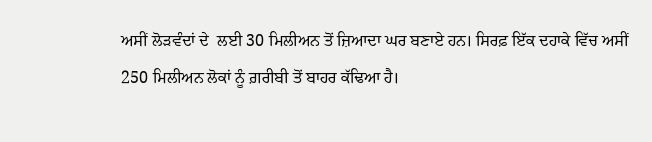ਅਸੀਂ ਲੋੜਵੰਦਾਂ ਦੇ  ਲਈ 30 ਮਿਲੀਅਨ ਤੋਂ ਜ਼ਿਆਦਾ ਘਰ ਬਣਾਏ ਹਨ। ਸਿਰਫ਼ ਇੱਕ ਦਹਾਕੇ ਵਿੱਚ ਅਸੀਂ 250 ਮਿਲੀਅਨ ਲੋਕਾਂ ਨੂੰ ਗ਼ਰੀਬੀ ਤੋਂ ਬਾਹਰ ਕੱਢਿਆ ਹੈ।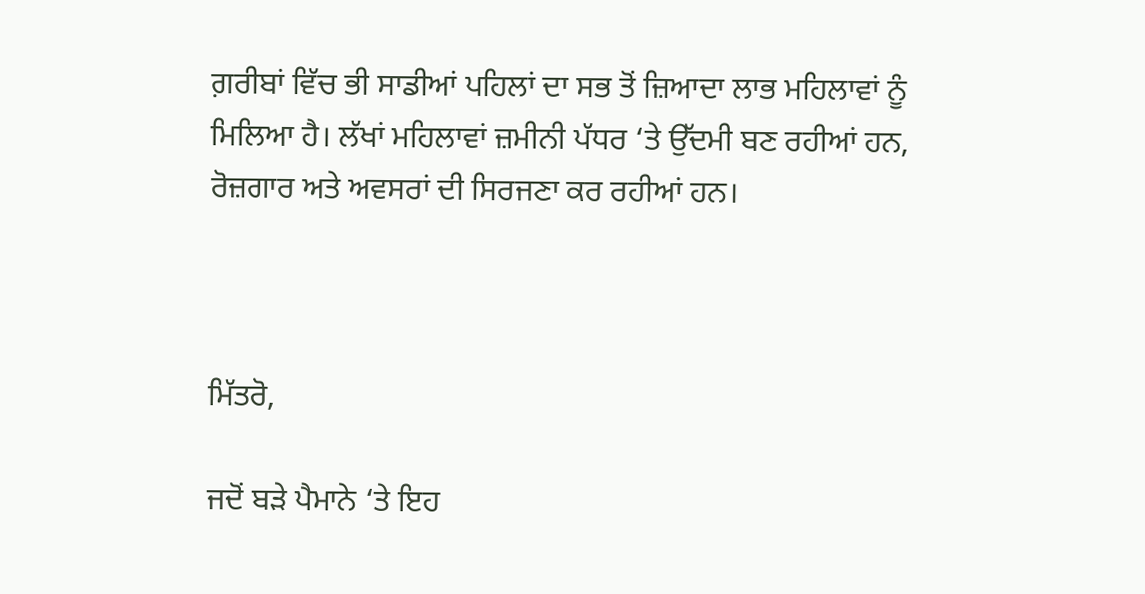ਗ਼ਰੀਬਾਂ ਵਿੱਚ ਭੀ ਸਾਡੀਆਂ ਪਹਿਲਾਂ ਦਾ ਸਭ ਤੋਂ ਜ਼ਿਆਦਾ ਲਾਭ ਮਹਿਲਾਵਾਂ ਨੂੰ ਮਿਲਿਆ ਹੈ। ਲੱਖਾਂ ਮਹਿਲਾਵਾਂ ਜ਼ਮੀਨੀ ਪੱਧਰ ‘ਤੇ ਉੱਦਮੀ ਬਣ ਰਹੀਆਂ ਹਨ,  ਰੋਜ਼ਗਾਰ ਅਤੇ ਅਵਸਰਾਂ ਦੀ ਸਿਰਜਣਾ ਕਰ ਰਹੀਆਂ ਹਨ।



ਮਿੱਤਰੋ,

ਜਦੋਂ ਬੜੇ ਪੈਮਾਨੇ ‘ਤੇ ਇਹ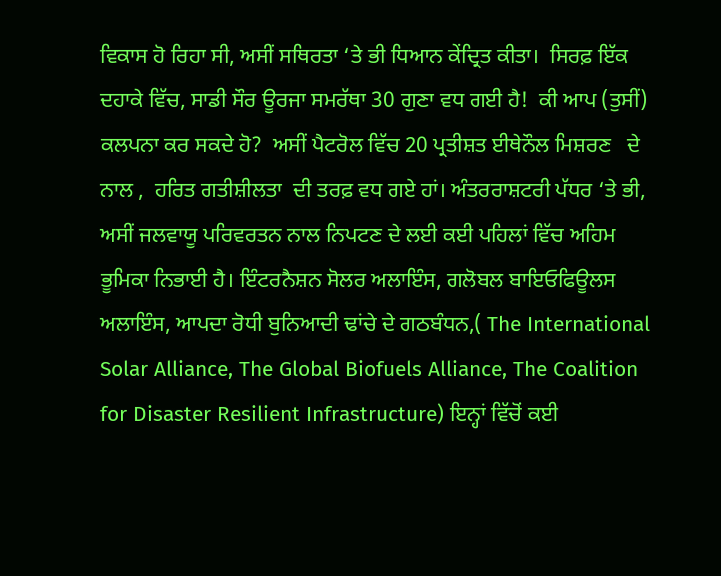ਵਿਕਾਸ ਹੋ ਰਿਹਾ ਸੀ, ਅਸੀਂ ਸਥਿਰਤਾ ‘ਤੇ ਭੀ ਧਿਆਨ ਕੇਂਦ੍ਰਿਤ ਕੀਤਾ।  ਸਿਰਫ਼ ਇੱਕ ਦਹਾਕੇ ਵਿੱਚ, ਸਾਡੀ ਸੌਰ ਊਰਜਾ ਸਮਰੱਥਾ 30 ਗੁਣਾ ਵਧ ਗਈ ਹੈ!  ਕੀ ਆਪ (ਤੁਸੀਂ) ਕਲਪਨਾ ਕਰ ਸਕਦੇ ਹੋ?  ਅਸੀਂ ਪੈਟਰੋਲ ਵਿੱਚ 20 ਪ੍ਰਤੀਸ਼ਤ ਈਥੇਨੌਲ ਮਿਸ਼ਰਣ   ਦੇ ਨਾਲ ,  ਹਰਿਤ ਗਤੀਸ਼ੀਲਤਾ  ਦੀ ਤਰਫ਼ ਵਧ ਗਏ ਹਾਂ। ਅੰਤਰਰਾਸ਼ਟਰੀ ਪੱਧਰ ‘ਤੇ ਭੀ, ਅਸੀਂ ਜਲਵਾਯੂ ਪਰਿਵਰਤਨ ਨਾਲ ਨਿਪਟਣ ਦੇ ਲਈ ਕਈ ਪਹਿਲਾਂ ਵਿੱਚ ਅਹਿਮ ਭੂਮਿਕਾ ਨਿਭਾਈ ਹੈ। ਇੰਟਰਨੈਸ਼ਨ ਸੋਲਰ ਅਲਾਇੰਸ, ਗਲੋਬਲ ਬਾਇਓਫਿਊਲਸ ਅਲਾਇੰਸ, ਆਪਦਾ ਰੋਧੀ ਬੁਨਿਆਦੀ ਢਾਂਚੇ ਦੇ ਗਠਬੰਧਨ,( The International Solar Alliance, The Global Biofuels Alliance, The Coalition for Disaster Resilient Infrastructure) ਇਨ੍ਹਾਂ ਵਿੱਚੋਂ ਕਈ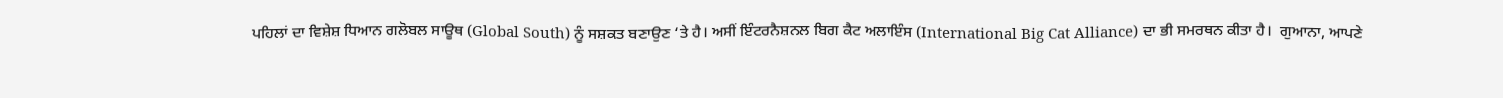ਪਹਿਲਾਂ ਦਾ ਵਿਸ਼ੇਸ਼ ਧਿਆਨ ਗਲੋਬਲ ਸਾਊਥ (Global South) ਨੂੰ ਸਸ਼ਕਤ ਬਣਾਉਣ ‘ਤੇ ਹੈ। ਅਸੀਂ ਇੰਟਰਨੈਸ਼ਨਲ ਬਿਗ ਕੈਟ ਅਲਾਇੰਸ (International Big Cat Alliance) ਦਾ ਭੀ ਸਮਰਥਨ ਕੀਤਾ ਹੈ।  ਗੁਆਨਾ, ਆਪਣੇ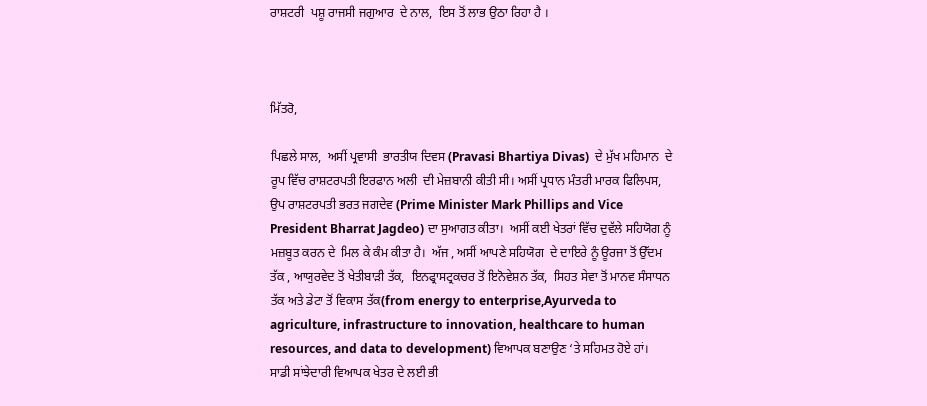ਰਾਸ਼ਟਰੀ  ਪਸ਼ੂ ਰਾਜਸੀ ਜਗੁਆਰ  ਦੇ ਨਾਲ,  ਇਸ ਤੋਂ ਲਾਭ ਉਠਾ ਰਿਹਾ ਹੈ ।



ਮਿੱਤਰੋ,

ਪਿਛਲੇ ਸਾਲ,  ਅਸੀਂ ਪ੍ਰਵਾਸੀ  ਭਾਰਤੀਯ ਦਿਵਸ (Pravasi Bhartiya Divas)  ਦੇ ਮੁੱਖ ਮਹਿਮਾਨ  ਦੇ ਰੂਪ ਵਿੱਚ ਰਾਸ਼ਟਰਪਤੀ ਇਰਫਾਨ ਅਲੀ  ਦੀ ਮੇਜ਼ਬਾਨੀ ਕੀਤੀ ਸੀ। ਅਸੀਂ ਪ੍ਰਧਾਨ ਮੰਤਰੀ ਮਾਰਕ ਫਿਲਿਪਸ, ਉਪ ਰਾਸ਼ਟਰਪਤੀ ਭਰਤ ਜਗਦੇਵ (Prime Minister Mark Phillips and Vice President Bharrat Jagdeo) ਦਾ ਸੁਆਗਤ ਕੀਤਾ।  ਅਸੀਂ ਕਈ ਖੇਤਰਾਂ ਵਿੱਚ ਦੁਵੱਲੇ ਸਹਿਯੋਗ ਨੂੰ ਮਜ਼ਬੂਤ ਕਰਨ ਦੇ  ਮਿਲ ਕੇ ਕੰਮ ਕੀਤਾ ਹੈ।  ਅੱਜ , ਅਸੀਂ ਆਪਣੇ ਸਹਿਯੋਗ  ਦੇ ਦਾਇਰੇ ਨੂੰ ਊਰਜਾ ਤੋਂ ਉੱਦਮ ਤੱਕ , ਆਯੁਰਵੇਦ ਤੋਂ ਖੇਤੀਬਾੜੀ ਤੱਕ,  ਇਨਫ੍ਰਾਸਟ੍ਰਕਚਰ ਤੋਂ ਇਨੋਵੇਸ਼ਨ ਤੱਕ,  ਸਿਹਤ ਸੇਵਾ ਤੋਂ ਮਾਨਵ ਸੰਸਾਧਨ ਤੱਕ ਅਤੇ ਡੇਟਾ ਤੋਂ ਵਿਕਾਸ ਤੱਕ(from energy to enterprise,Ayurveda to agriculture, infrastructure to innovation, healthcare to human resources, and data to development) ਵਿਆਪਕ ਬਣਾਉਣ ‘ਤੇ ਸਹਿਮਤ ਹੋਏ ਹਾਂ।  ਸਾਡੀ ਸਾਂਝੇਦਾਰੀ ਵਿਆਪਕ ਖੇਤਰ ਦੇ ਲਈ ਭੀ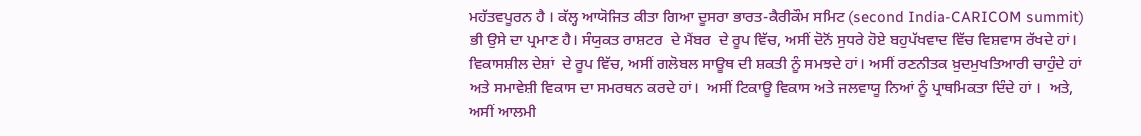ਮਹੱਤਵਪੂਰਨ ਹੈ । ਕੱਲ੍ਹ ਆਯੋਜਿਤ ਕੀਤਾ ਗਿਆ ਦੂਸਰਾ ਭਾਰਤ-ਕੈਰੀਕੌਮ ਸਮਿਟ (second India-CARICOM summit) ਭੀ ਉਸੇ ਦਾ ਪ੍ਰਮਾਣ ਹੈ। ਸੰਯੁਕਤ ਰਾਸ਼ਟਰ  ਦੇ ਮੈਂਬਰ  ਦੇ ਰੂਪ ਵਿੱਚ, ਅਸੀਂ ਦੋਨੋਂ ਸੁਧਰੇ ਹੋਏ ਬਹੁਪੱਖਵਾਦ ਵਿੱਚ ਵਿਸ਼ਵਾਸ ਰੱਖਦੇ ਹਾਂ।  ਵਿਕਾਸਸ਼ੀਲ ਦੇਸ਼ਾਂ  ਦੇ ਰੂਪ ਵਿੱਚ, ਅਸੀਂ ਗਲੋਬਲ ਸਾਊਥ ਦੀ ਸ਼ਕਤੀ ਨੂੰ ਸਮਝਦੇ ਹਾਂ। ਅਸੀਂ ਰਣਨੀਤਕ ਖ਼ੁਦਮੁਖਤਿਆਰੀ ਚਾਹੁੰਦੇ ਹਾਂ ਅਤੇ ਸਮਾਵੇਸ਼ੀ ਵਿਕਾਸ ਦਾ ਸਮਰਥਨ ਕਰਦੇ ਹਾਂ।  ਅਸੀਂ ਟਿਕਾਊ ਵਿਕਾਸ ਅਤੇ ਜਲਵਾਯੂ ਨਿਆਂ ਨੂੰ ਪ੍ਰਾਥਮਿਕਤਾ ਦਿੰਦੇ ਹਾਂ ।  ਅਤੇ, ਅਸੀਂ ਆਲਮੀ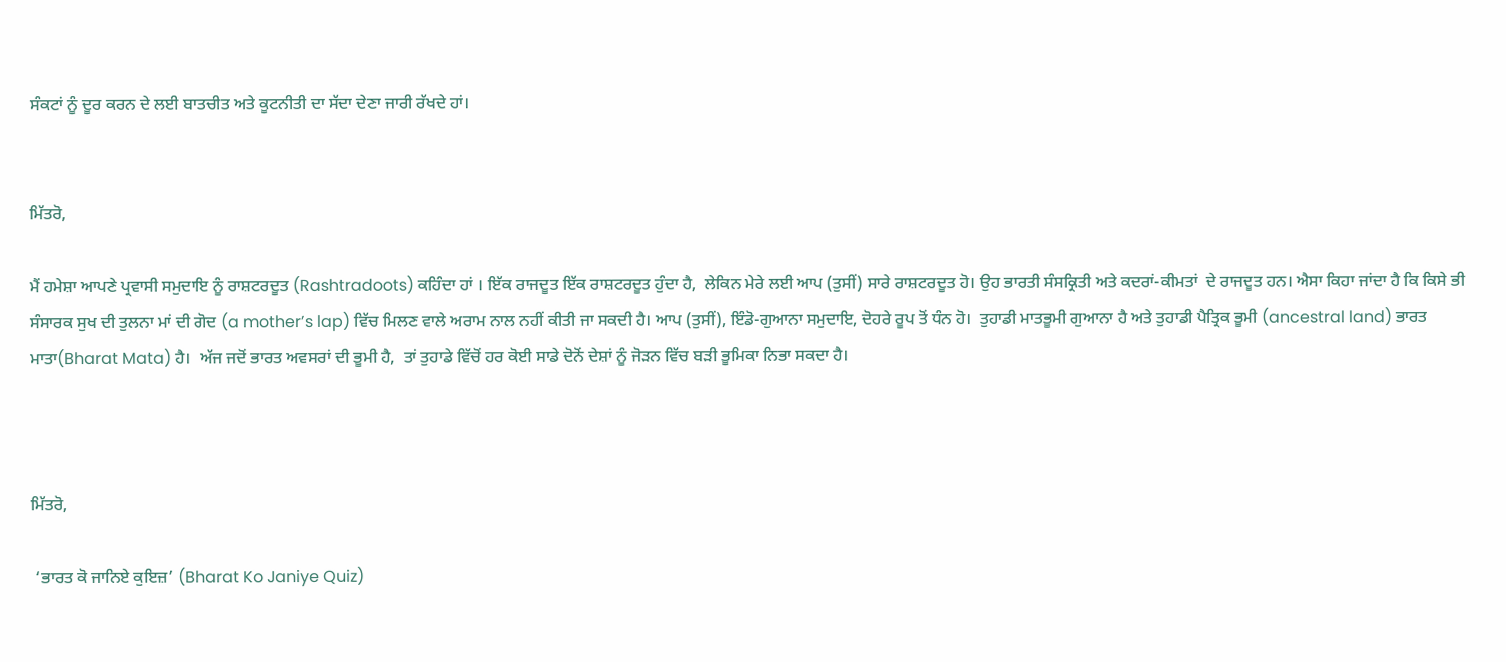ਸੰਕਟਾਂ ਨੂੰ ਦੂਰ ਕਰਨ ਦੇ ਲਈ ਬਾਤਚੀਤ ਅਤੇ ਕੂਟਨੀਤੀ ਦਾ ਸੱਦਾ ਦੇਣਾ ਜਾਰੀ ਰੱਖਦੇ ਹਾਂ।


ਮਿੱਤਰੋ,

ਮੈਂ ਹਮੇਸ਼ਾ ਆਪਣੇ ਪ੍ਰਵਾਸੀ ਸਮੁਦਾਇ ਨੂੰ ਰਾਸ਼ਟਰਦੂਤ (Rashtradoots) ਕਹਿੰਦਾ ਹਾਂ । ਇੱਕ ਰਾਜਦੂਤ ਇੱਕ ਰਾਸ਼‍ਟਰਦੂਤ ਹੁੰਦਾ ਹੈ,  ਲੇਕਿਨ ਮੇਰੇ ਲਈ ਆਪ (ਤੁਸੀਂ) ਸਾਰੇ ਰਾਸ਼ਟਰਦੂਤ ਹੋ। ਉਹ ਭਾਰਤੀ ਸੰਸਕ੍ਰਿਤੀ ਅਤੇ ਕਦਰਾਂ-ਕੀਮਤਾਂ  ਦੇ ਰਾਜਦੂਤ ਹਨ। ਐਸਾ ਕਿਹਾ ਜਾਂਦਾ ਹੈ ਕਿ ਕਿਸੇ ਭੀ ਸੰਸਾਰਕ ਸੁਖ ਦੀ ਤੁਲਨਾ ਮਾਂ ਦੀ ਗੋਦ (a mother’s lap) ਵਿੱਚ ਮਿਲਣ ਵਾਲੇ ਅਰਾਮ ਨਾਲ ਨਹੀਂ ਕੀਤੀ ਜਾ ਸਕਦੀ ਹੈ। ਆਪ (ਤੁਸੀਂ), ਇੰਡੋ-ਗੁਆਨਾ ਸਮੁਦਾਇ, ਦੋਹਰੇ ਰੂਪ ਤੋਂ ਧੰਨ ਹੋ।  ਤੁਹਾਡੀ ਮਾਤਭੂਮੀ ਗੁਆਨਾ ਹੈ ਅਤੇ ਤੁਹਾਡੀ ਪੈਤ੍ਰਿਕ ਭੂਮੀ (ancestral land) ਭਾਰਤ ਮਾਤਾ(Bharat Mata) ਹੈ।  ਅੱਜ ਜਦੋਂ ਭਾਰਤ ਅਵਸਰਾਂ ਦੀ ਭੂਮੀ ਹੈ,  ਤਾਂ ਤੁਹਾਡੇ ਵਿੱਚੋਂ ਹਰ ਕੋਈ ਸਾਡੇ ਦੋਨੋਂ ਦੇਸ਼ਾਂ ਨੂੰ ਜੋੜਨ ਵਿੱਚ ਬੜੀ ਭੂਮਿਕਾ ਨਿਭਾ ਸਕਦਾ ਹੈ।



ਮਿੱਤਰੋ,

 ‘ਭਾਰਤ ਕੋ ਜਾਨਿਏ ਕੁਇਜ਼’ (Bharat Ko Janiye Quiz)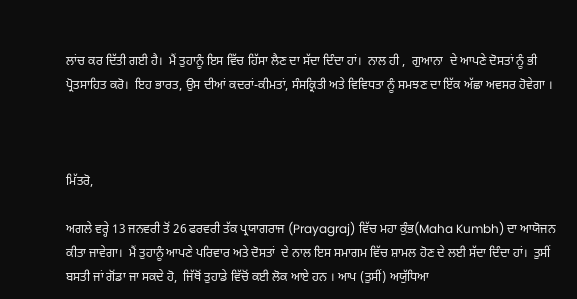ਲਾਂਚ ਕਰ ਦਿੱਤੀ ਗਈ ਹੈ।  ਮੈਂ ਤੁਹਾਨੂੰ ਇਸ ਵਿੱਚ ਹਿੱਸਾ ਲੈਣ ਦਾ ਸੱਦਾ ਦਿੰਦਾ ਹਾਂ।  ਨਾਲ ਹੀ ,  ਗੁਆਨਾ  ਦੇ ਆਪਣੇ ਦੋਸਤਾਂ ਨੂੰ ਭੀ ਪ੍ਰੋਤਸਾਹਿਤ ਕਰੋ।  ਇਹ ਭਾਰਤ, ਉਸ ਦੀਆਂ ਕਦਰਾਂ-ਕੀਮਤਾਂ, ਸੰਸਕ੍ਰਿਤੀ ਅਤੇ ਵਿਵਿਧਤਾ ਨੂੰ ਸਮਝਣ ਦਾ ਇੱਕ ਅੱਛਾ ਅਵਸਰ ਹੋਵੇਗਾ ।



ਮਿੱਤਰੋ,

ਅਗਲੇ ਵਰ੍ਹੇ 13 ਜਨਵਰੀ ਤੋਂ 26 ਫਰਵਰੀ ਤੱਕ ਪ੍ਰਯਾਗਰਾਜ (Prayagraj) ਵਿੱਚ ਮਹਾ ਕੁੰਭ(Maha Kumbh) ਦਾ ਆਯੋਜਨ ਕੀਤਾ ਜਾਵੇਗਾ।  ਮੈਂ ਤੁਹਾਨੂੰ ਆਪਣੇ ਪਰਿਵਾਰ ਅਤੇ ਦੋਸਤਾਂ  ਦੇ ਨਾਲ ਇਸ ਸਮਾਗਮ ਵਿੱਚ ਸ਼ਾਮਲ ਹੋਣ ਦੇ ਲਈ ਸੱਦਾ ਦਿੰਦਾ ਹਾਂ।  ਤੁਸੀਂ ਬਸਤੀ ਜਾਂ ਗੋਂਡਾ ਜਾ ਸਕਦੇ ਹੋ,  ਜਿੱਥੋਂ ਤੁਹਾਡੇ ਵਿੱਚੋਂ ਕਈ ਲੋਕ ਆਏ ਹਨ । ਆਪ (ਤੁਸੀਂ) ਅਯੁੱਧਿਆ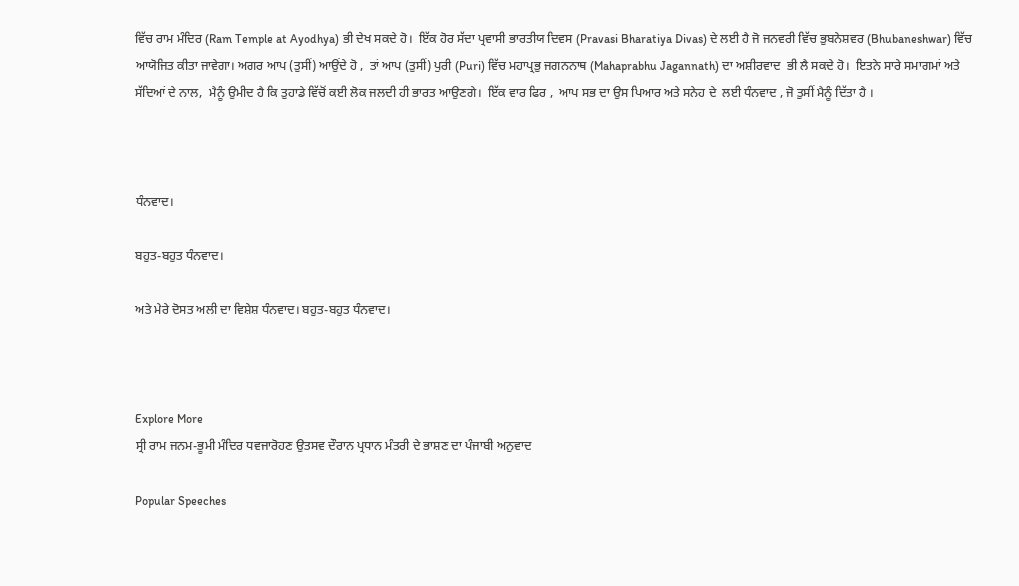ਵਿੱਚ ਰਾਮ ਮੰਦਿਰ (Ram Temple at Ayodhya) ਭੀ ਦੇਖ ਸਕਦੇ ਹੋ।  ਇੱਕ ਹੋਰ ਸੱਦਾ ਪ੍ਰਵਾਸੀ ਭਾਰਤੀਯ ਦਿਵਸ (Pravasi Bharatiya Divas) ਦੇ ਲਈ ਹੈ ਜੋ ਜਨਵਰੀ ਵਿੱਚ ਭੁਬਨੇਸ਼ਵਰ (Bhubaneshwar) ਵਿੱਚ ਆਯੋਜਿਤ ਕੀਤਾ ਜਾਵੇਗਾ। ਅਗਰ ਆਪ (ਤੁਸੀਂ) ਆਉਂਦੇ ਹੋ ,  ਤਾਂ ਆਪ (ਤੁਸੀਂ) ਪੁਰੀ (Puri) ਵਿੱਚ ਮਹਾਪ੍ਰਭੁ ਜਗਨਨਾਥ (Mahaprabhu Jagannath) ਦਾ ਅਸ਼ੀਰਵਾਦ  ਭੀ ਲੈ ਸਕਦੇ ਹੋ।  ਇਤਨੇ ਸਾਰੇ ਸਮਾਗਮਾਂ ਅਤੇ ਸੱਦਿਆਂ ਦੇ ਨਾਲ,  ਮੈਨੂੰ ਉਮੀਦ ਹੈ ਕਿ ਤੁਹਾਡੇ ਵਿੱਚੋਂ ਕਈ ਲੋਕ ਜਲਦੀ ਹੀ ਭਾਰਤ ਆਉਣਗੇ।  ਇੱਕ ਵਾਰ ਫਿਰ ,  ਆਪ ਸਭ ਦਾ ਉਸ ਪਿਆਰ ਅਤੇ ਸਨੇਹ ਦੇ  ਲਈ ਧੰਨਵਾਦ , ਜੋ ਤੁਸੀਂ ਮੈਨੂੰ ਦਿੱਤਾ ਹੈ ।



ਧੰਨਵਾਦ।

ਬਹੁਤ-ਬਹੁਤ ਧੰਨਵਾਦ।

ਅਤੇ ਮੇਰੇ ਦੋਸਤ ਅਲੀ ਦਾ ਵਿਸ਼ੇਸ਼ ਧੰਨਵਾਦ। ਬਹੁਤ-ਬਹੁਤ ਧੰਨਵਾਦ।



Explore More
ਸ੍ਰੀ ਰਾਮ ਜਨਮ-ਭੂਮੀ ਮੰਦਿਰ ਧਵਜਾਰੋਹਣ ਉਤਸਵ ਦੌਰਾਨ ਪ੍ਰਧਾਨ ਮੰਤਰੀ ਦੇ ਭਾਸ਼ਣ ਦਾ ਪੰਜਾਬੀ ਅਨੁਵਾਦ

Popular Speeches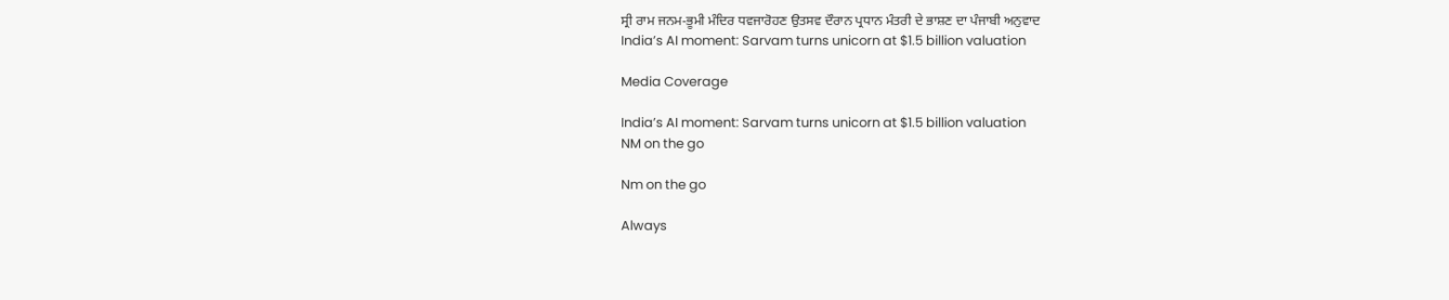ਸ੍ਰੀ ਰਾਮ ਜਨਮ-ਭੂਮੀ ਮੰਦਿਰ ਧਵਜਾਰੋਹਣ ਉਤਸਵ ਦੌਰਾਨ ਪ੍ਰਧਾਨ ਮੰਤਰੀ ਦੇ ਭਾਸ਼ਣ ਦਾ ਪੰਜਾਬੀ ਅਨੁਵਾਦ
India’s AI moment: Sarvam turns unicorn at $1.5 billion valuation

Media Coverage

India’s AI moment: Sarvam turns unicorn at $1.5 billion valuation
NM on the go

Nm on the go

Always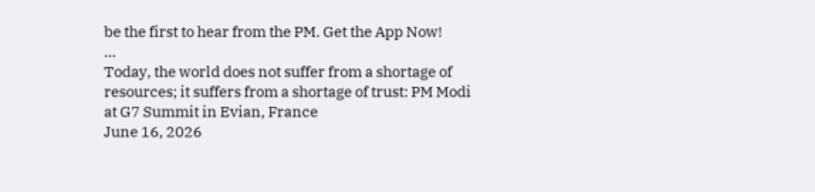be the first to hear from the PM. Get the App Now!
...
Today, the world does not suffer from a shortage of resources; it suffers from a shortage of trust: PM Modi at G7 Summit in Evian, France
June 16, 2026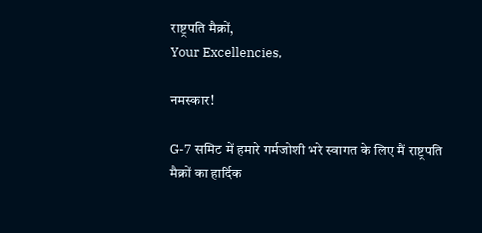राष्ट्रपति मैक्रों,
Your Excellencies,

नमस्कार!

G-7 समिट में हमारे गर्मजोशी भरे स्वागत के लिए मैं राष्ट्रपति मैक्रों का हार्दिक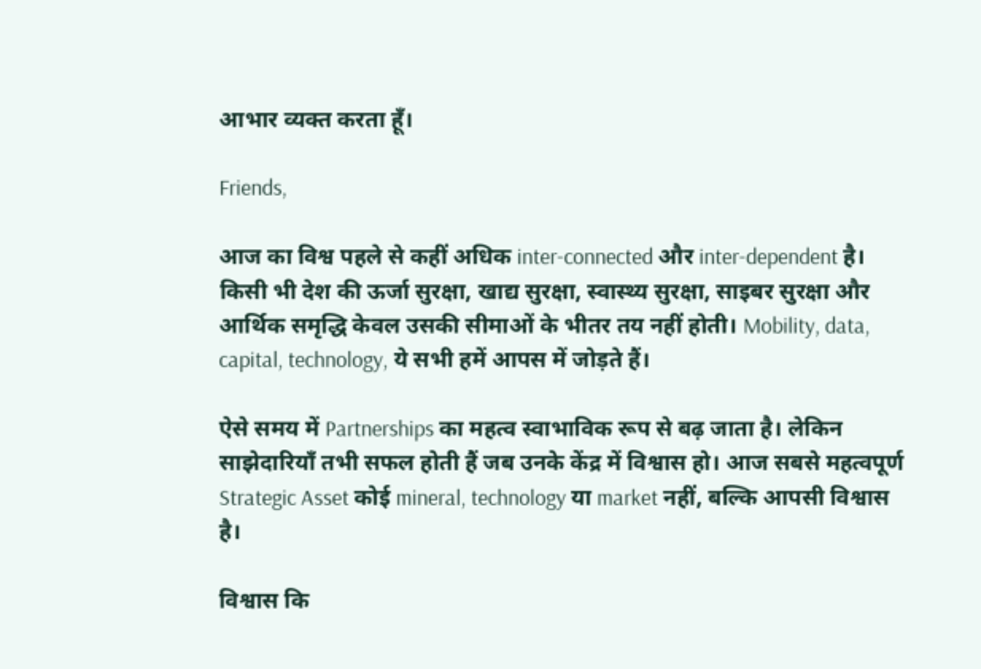आभार व्यक्त करता हूँ।

Friends,

आज का विश्व पहले से कहीं अधिक inter-connected और inter-dependent है। किसी भी देश की ऊर्जा सुरक्षा, खाद्य सुरक्षा, स्वास्थ्य सुरक्षा, साइबर सुरक्षा और आर्थिक समृद्धि केवल उसकी सीमाओं के भीतर तय नहीं होती। Mobility, data, capital, technology, ये सभी हमें आपस में जोड़ते हैं।

ऐसे समय में Partnerships का महत्व स्वाभाविक रूप से बढ़ जाता है। लेकिन साझेदारियाँ तभी सफल होती हैं जब उनके केंद्र में विश्वास हो। आज सबसे महत्वपूर्ण Strategic Asset कोई mineral, technology या market नहीं, बल्कि आपसी विश्वास है।

विश्वास कि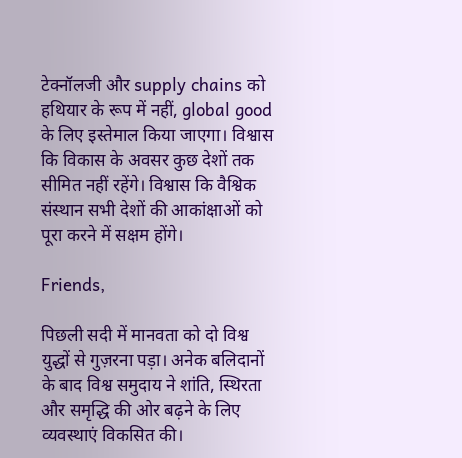टेक्नॉलजी और supply chains को हथियार के रूप में नहीं, global good के लिए इस्तेमाल किया जाएगा। विश्वास कि विकास के अवसर कुछ देशों तक सीमित नहीं रहेंगे। विश्वास कि वैश्विक संस्थान सभी देशों की आकांक्षाओं को पूरा करने में सक्षम होंगे।

Friends,

पिछली सदी में मानवता को दो विश्व युद्धों से गुज़रना पड़ा। अनेक बलिदानों के बाद विश्व समुदाय ने शांति, स्थिरता और समृद्धि की ओर बढ़ने के लिए व्यवस्थाएं विकसित की।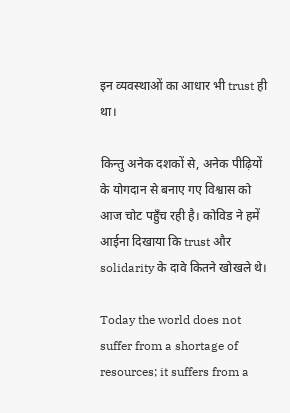इन व्यवस्थाओं का आधार भी trust ही था।

किन्तु अनेक दशकों से, अनेक पीढ़ियों के योगदान से बनाए गए विश्वास को आज चोट पहुँच रही है। कोविड ने हमें आईना दिखाया कि trust और solidarity के दावे कितने खोखले थे।

Today the world does not suffer from a shortage of resources; it suffers from a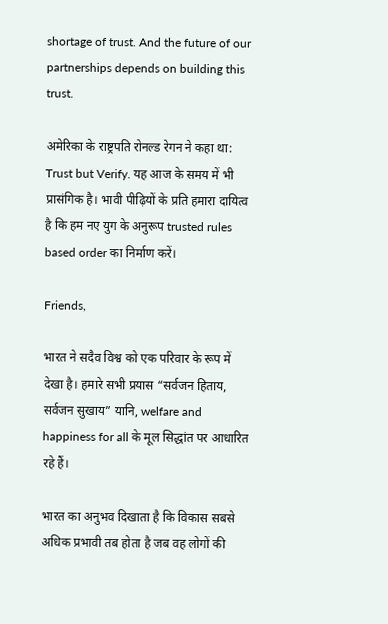shortage of trust. And the future of our partnerships depends on building this trust.

अमेरिका के राष्ट्रपति रोनल्ड रेगन ने कहा था: Trust but Verify. यह आज के समय में भी प्रासंगिक है। भावी पीढ़ियों के प्रति हमारा दायित्व है कि हम नए युग के अनुरूप trusted rules based order का निर्माण करें।

Friends,

भारत ने सदैव विश्व को एक परिवार के रूप में देखा है। हमारे सभी प्रयास “सर्वजन हिताय, सर्वजन सुखाय” यानि, welfare and happiness for all के मूल सिद्धांत पर आधारित रहे हैं।

भारत का अनुभव दिखाता है कि विकास सबसे अधिक प्रभावी तब होता है जब वह लोगों की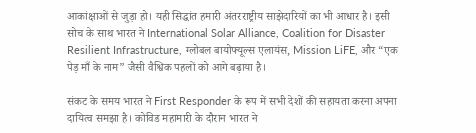आकांक्षाओं से जुड़ा हो। यही सिद्धांत हमारी अंतरराष्ट्रीय साझेदारियों का भी आधार है। इसी सोच के साथ भारत ने International Solar Alliance, Coalition for Disaster Resilient Infrastructure, ग्लोबल बायोफ्यूल्स एलायंस, Mission LiFE, और “एक पेड़ माँ के नाम” जैसी वैश्विक पहलों को आगे बढ़ाया है।

संकट के समय भारत ने First Responder के रूप में सभी देशों की सहायता करना अपना दायित्व समझा है। कोविड महामारी के दौरान भारत ने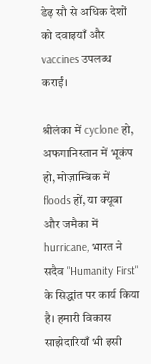डेढ़ सौ से अधिक देशों को दवाइयाँ और vaccines उपलब्ध कराईं।

श्रीलंका में cyclone हो, अफगानिस्तान में भूकंप हो, मोज़ाम्बिक में floods हों, या क्यूबा और जमैका में hurricane, भारत ने सदैव "Humanity First" के सिद्धांत पर कार्य किया है। हमारी विकास साझेदारियाँ भी इसी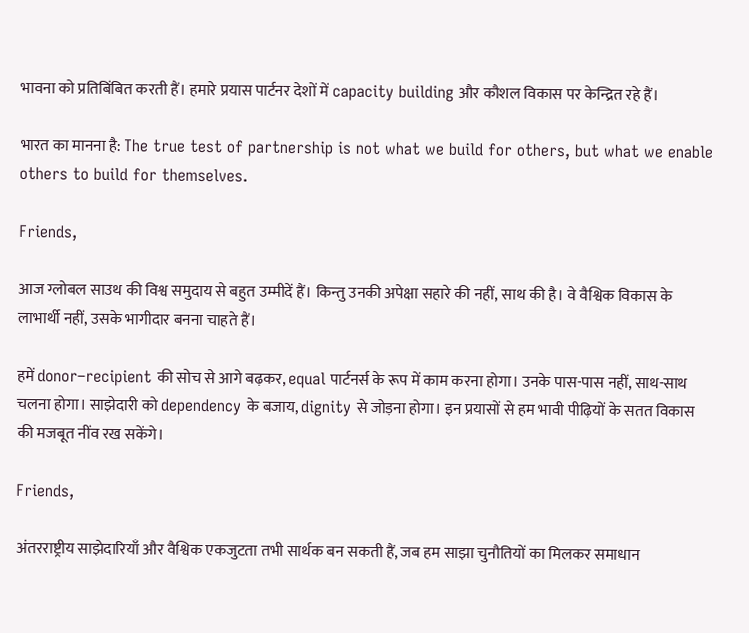भावना को प्रतिबिंबित करती हैं। हमारे प्रयास पार्टनर देशों में capacity building और कौशल विकास पर केन्द्रित रहे हैं।

भारत का मानना है: The true test of partnership is not what we build for others, but what we enable others to build for themselves.

Friends,

आज ग्लोबल साउथ की विश्व समुदाय से बहुत उम्मीदें हैं। किन्तु उनकी अपेक्षा सहारे की नहीं, साथ की है। वे वैश्विक विकास के लाभार्थी नहीं, उसके भागीदार बनना चाहते हैं।

हमें donor–recipient की सोच से आगे बढ़कर, equal पार्टनर्स के रूप में काम करना होगा। उनके पास-पास नहीं, साथ-साथ चलना होगा। साझेदारी को dependency के बजाय, dignity से जोड़ना होगा। इन प्रयासों से हम भावी पीढ़ियों के सतत विकास की मजबूत नींव रख सकेंगे।

Friends,

अंतरराष्ट्रीय साझेदारियाँ और वैश्विक एकजुटता तभी सार्थक बन सकती हैं, जब हम साझा चुनौतियों का मिलकर समाधान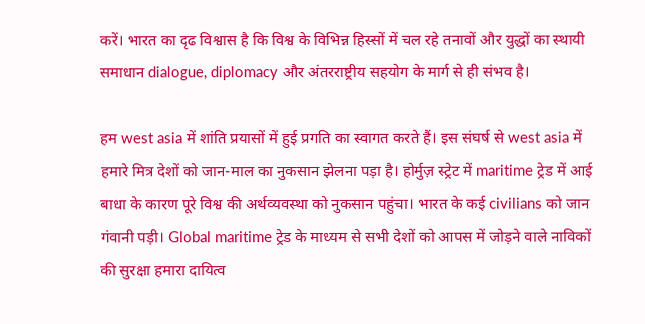करें। भारत का दृढ विश्वास है कि विश्व के विभिन्न हिस्सों में चल रहे तनावों और युद्धों का स्थायी समाधान dialogue, diplomacy और अंतरराष्ट्रीय सहयोग के मार्ग से ही संभव है।

हम west asia में शांति प्रयासों में हुई प्रगति का स्वागत करते हैं। इस संघर्ष से west asia में हमारे मित्र देशों को जान-माल का नुकसान झेलना पड़ा है। होर्मुज़ स्ट्रेट में maritime ट्रेड में आई बाधा के कारण पूरे विश्व की अर्थव्यवस्था को नुकसान पहुंचा। भारत के कई civilians को जान गंवानी पड़ी। Global maritime ट्रेड के माध्यम से सभी देशों को आपस में जोड़ने वाले नाविकों की सुरक्षा हमारा दायित्व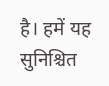है। हमें यह सुनिश्चित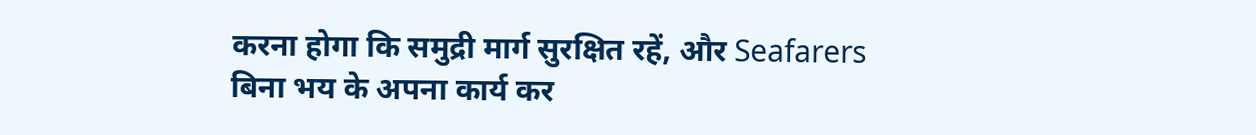करना होगा कि समुद्री मार्ग सुरक्षित रहें, और Seafarers बिना भय के अपना कार्य कर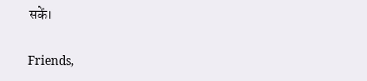सकें।

Friends,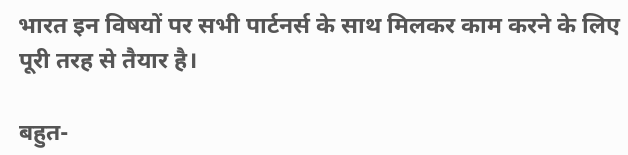भारत इन विषयों पर सभी पार्टनर्स के साथ मिलकर काम करने के लिए पूरी तरह से तैयार है।

बहुत-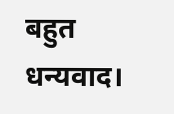बहुत धन्यवाद।